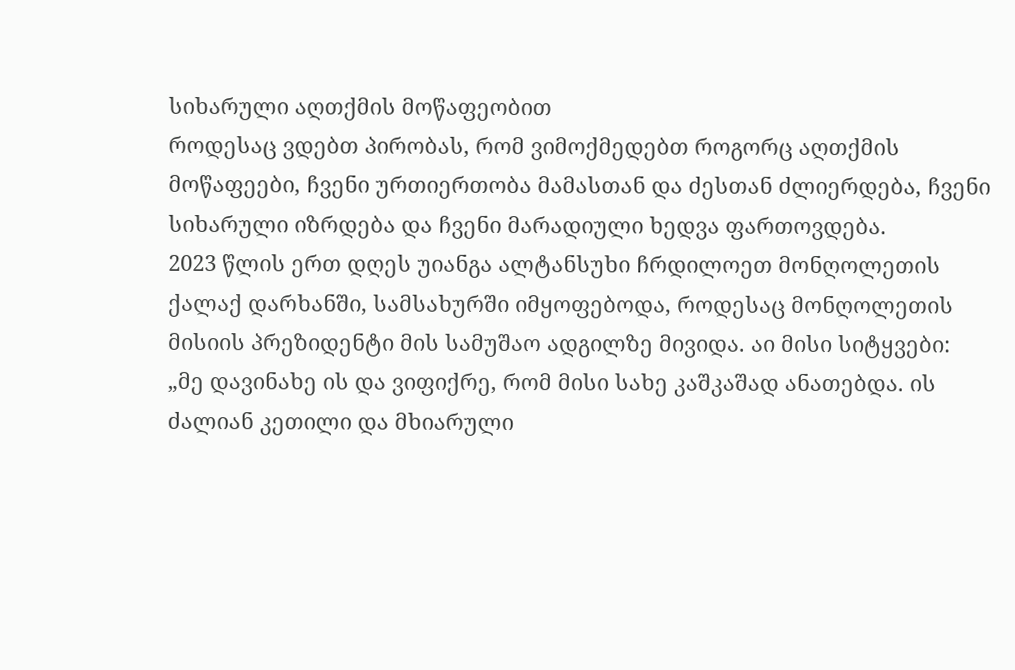სიხარული აღთქმის მოწაფეობით
როდესაც ვდებთ პირობას, რომ ვიმოქმედებთ როგორც აღთქმის მოწაფეები, ჩვენი ურთიერთობა მამასთან და ძესთან ძლიერდება, ჩვენი სიხარული იზრდება და ჩვენი მარადიული ხედვა ფართოვდება.
2023 წლის ერთ დღეს უიანგა ალტანსუხი ჩრდილოეთ მონღოლეთის ქალაქ დარხანში, სამსახურში იმყოფებოდა, როდესაც მონღოლეთის მისიის პრეზიდენტი მის სამუშაო ადგილზე მივიდა. აი მისი სიტყვები:
„მე დავინახე ის და ვიფიქრე, რომ მისი სახე კაშკაშად ანათებდა. ის ძალიან კეთილი და მხიარული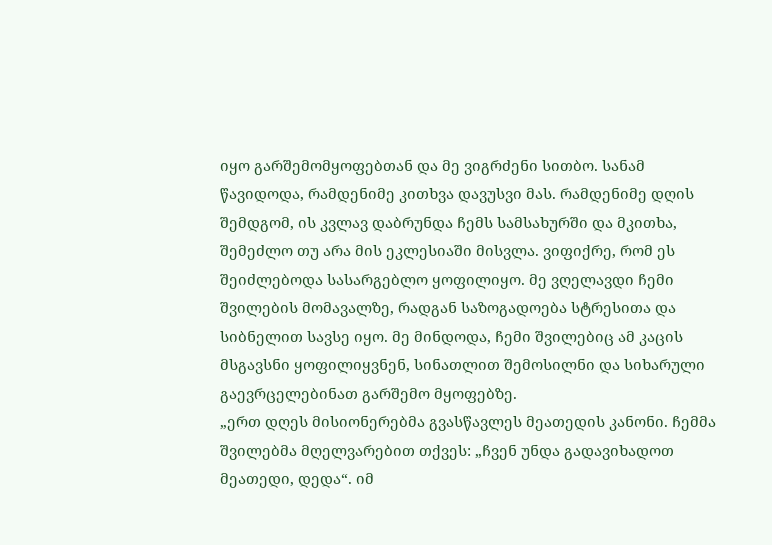იყო გარშემომყოფებთან და მე ვიგრძენი სითბო. სანამ წავიდოდა, რამდენიმე კითხვა დავუსვი მას. რამდენიმე დღის შემდგომ, ის კვლავ დაბრუნდა ჩემს სამსახურში და მკითხა, შემეძლო თუ არა მის ეკლესიაში მისვლა. ვიფიქრე, რომ ეს შეიძლებოდა სასარგებლო ყოფილიყო. მე ვღელავდი ჩემი შვილების მომავალზე, რადგან საზოგადოება სტრესითა და სიბნელით სავსე იყო. მე მინდოდა, ჩემი შვილებიც ამ კაცის მსგავსნი ყოფილიყვნენ, სინათლით შემოსილნი და სიხარული გაევრცელებინათ გარშემო მყოფებზე.
„ერთ დღეს მისიონერებმა გვასწავლეს მეათედის კანონი. ჩემმა შვილებმა მღელვარებით თქვეს: „ჩვენ უნდა გადავიხადოთ მეათედი, დედა“. იმ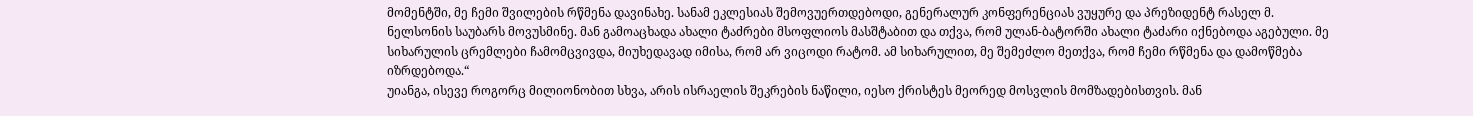მომენტში, მე ჩემი შვილების რწმენა დავინახე. სანამ ეკლესიას შემოვუერთდებოდი, გენერალურ კონფერენციას ვუყურე და პრეზიდენტ რასელ მ. ნელსონის საუბარს მოვუსმინე. მან გამოაცხადა ახალი ტაძრები მსოფლიოს მასშტაბით და თქვა, რომ ულან-ბატორში ახალი ტაძარი იქნებოდა აგებული. მე სიხარულის ცრემლები ჩამომცვივდა, მიუხედავად იმისა, რომ არ ვიცოდი რატომ. ამ სიხარულით, მე შემეძლო მეთქვა, რომ ჩემი რწმენა და დამოწმება იზრდებოდა.“
უიანგა, ისევე როგორც მილიონობით სხვა, არის ისრაელის შეკრების ნაწილი, იესო ქრისტეს მეორედ მოსვლის მომზადებისთვის. მან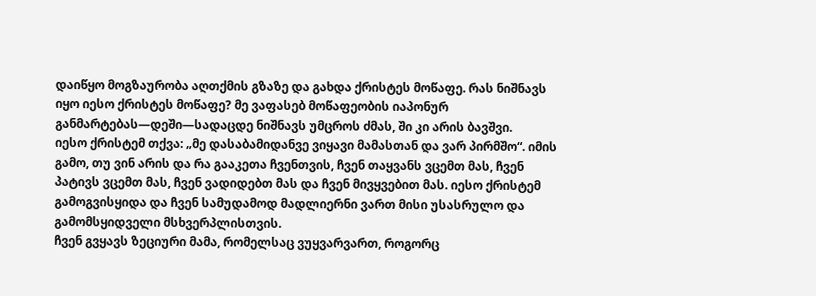დაიწყო მოგზაურობა აღთქმის გზაზე და გახდა ქრისტეს მოწაფე. რას ნიშნავს იყო იესო ქრისტეს მოწაფე? მე ვაფასებ მოწაფეობის იაპონურ განმარტებას—დეში—სადაცდე ნიშნავს უმცროს ძმას, ში კი არის ბავშვი.
იესო ქრისტემ თქვა: „მე დასაბამიდანვე ვიყავი მამასთან და ვარ პირმშო“. იმის გამო, თუ ვინ არის და რა გააკეთა ჩვენთვის, ჩვენ თაყვანს ვცემთ მას, ჩვენ პატივს ვცემთ მას, ჩვენ ვადიდებთ მას და ჩვენ მივყვებით მას. იესო ქრისტემ გამოგვისყიდა და ჩვენ სამუდამოდ მადლიერნი ვართ მისი უსასრულო და გამომსყიდველი მსხვერპლისთვის.
ჩვენ გვყავს ზეციური მამა, რომელსაც ვუყვარვართ, როგორც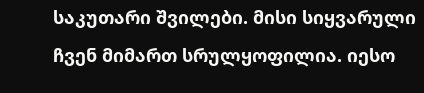საკუთარი შვილები. მისი სიყვარული ჩვენ მიმართ სრულყოფილია. იესო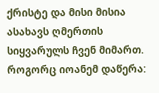ქრისტე და მისი მისია ასახავს ღმერთის სიყვარულს ჩვენ მიმართ. როგორც იოანემ დაწერა: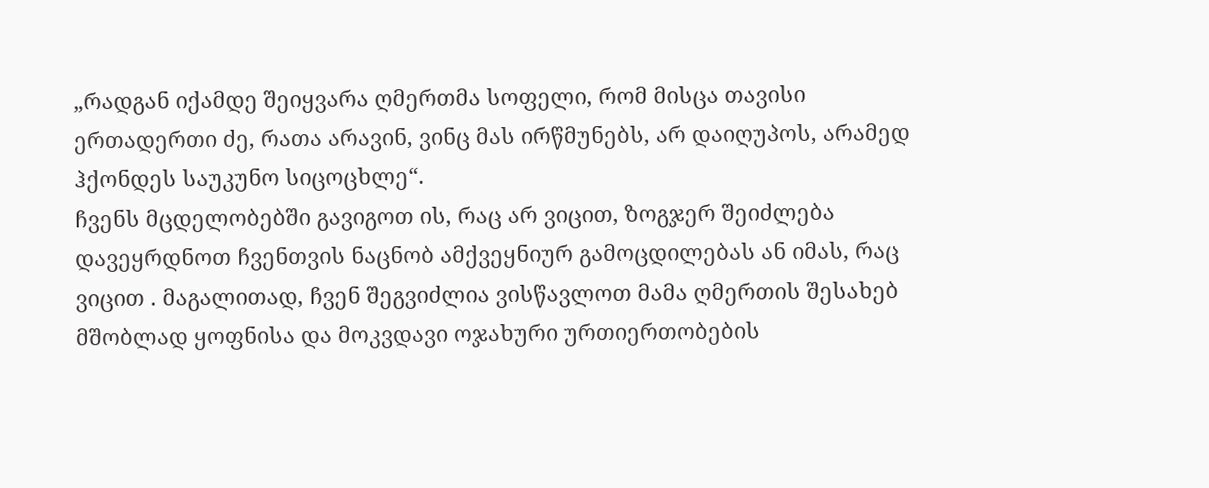„რადგან იქამდე შეიყვარა ღმერთმა სოფელი, რომ მისცა თავისი ერთადერთი ძე, რათა არავინ, ვინც მას ირწმუნებს, არ დაიღუპოს, არამედ ჰქონდეს საუკუნო სიცოცხლე“.
ჩვენს მცდელობებში გავიგოთ ის, რაც არ ვიცით, ზოგჯერ შეიძლება დავეყრდნოთ ჩვენთვის ნაცნობ ამქვეყნიურ გამოცდილებას ან იმას, რაც ვიცით . მაგალითად, ჩვენ შეგვიძლია ვისწავლოთ მამა ღმერთის შესახებ მშობლად ყოფნისა და მოკვდავი ოჯახური ურთიერთობების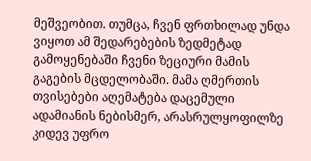მეშვეობით. თუმცა, ჩვენ ფრთხილად უნდა ვიყოთ ამ შედარებების ზედმეტად გამოყენებაში ჩვენი ზეციური მამის გაგების მცდელობაში. მამა ღმერთის თვისებები აღემატება დაცემული ადამიანის ნებისმერ, არასრულყოფილზე კიდევ უფრო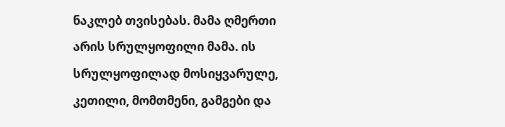ნაკლებ თვისებას. მამა ღმერთი არის სრულყოფილი მამა. ის სრულყოფილად მოსიყვარულე, კეთილი, მომთმენი, გამგები და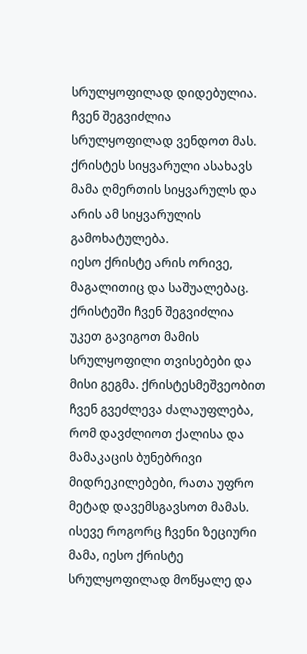სრულყოფილად დიდებულია. ჩვენ შეგვიძლია სრულყოფილად ვენდოთ მას. ქრისტეს სიყვარული ასახავს მამა ღმერთის სიყვარულს და არის ამ სიყვარულის გამოხატულება.
იესო ქრისტე არის ორივე, მაგალითიც და საშუალებაც. ქრისტეში ჩვენ შეგვიძლია უკეთ გავიგოთ მამის სრულყოფილი თვისებები და მისი გეგმა. ქრისტესმეშვეობით ჩვენ გვეძლევა ძალაუფლება, რომ დავძლიოთ ქალისა და მამაკაცის ბუნებრივი მიდრეკილებები, რათა უფრო მეტად დავემსგავსოთ მამას.
ისევე როგორც ჩვენი ზეციური მამა, იესო ქრისტე სრულყოფილად მოწყალე და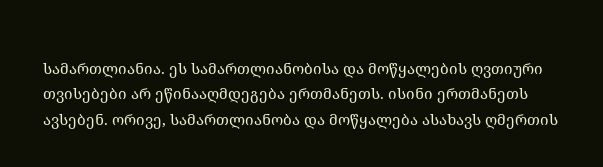სამართლიანია. ეს სამართლიანობისა და მოწყალების ღვთიური თვისებები არ ეწინააღმდეგება ერთმანეთს. ისინი ერთმანეთს ავსებენ. ორივე, სამართლიანობა და მოწყალება ასახავს ღმერთის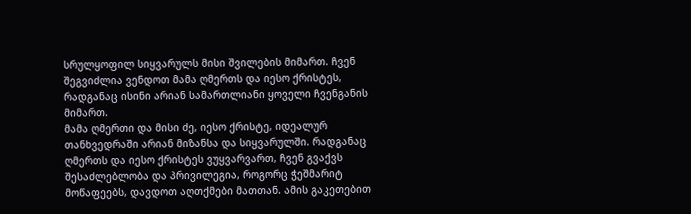სრულყოფილ სიყვარულს მისი შვილების მიმართ. ჩვენ შეგვიძლია ვენდოთ მამა ღმერთს და იესო ქრისტეს, რადგანაც ისინი არიან სამართლიანი ყოველი ჩვენგანის მიმართ.
მამა ღმერთი და მისი ძე, იესო ქრისტე, იდეალურ თანხვედრაში არიან მიზანსა და სიყვარულში. რადგანაც ღმერთს და იესო ქრისტეს ვუყვარვართ, ჩვენ გვაქვს შესაძლებლობა და პრივილეგია, როგორც ჭეშმარიტ მოწაფეებს, დავდოთ აღთქმები მათთან. ამის გაკეთებით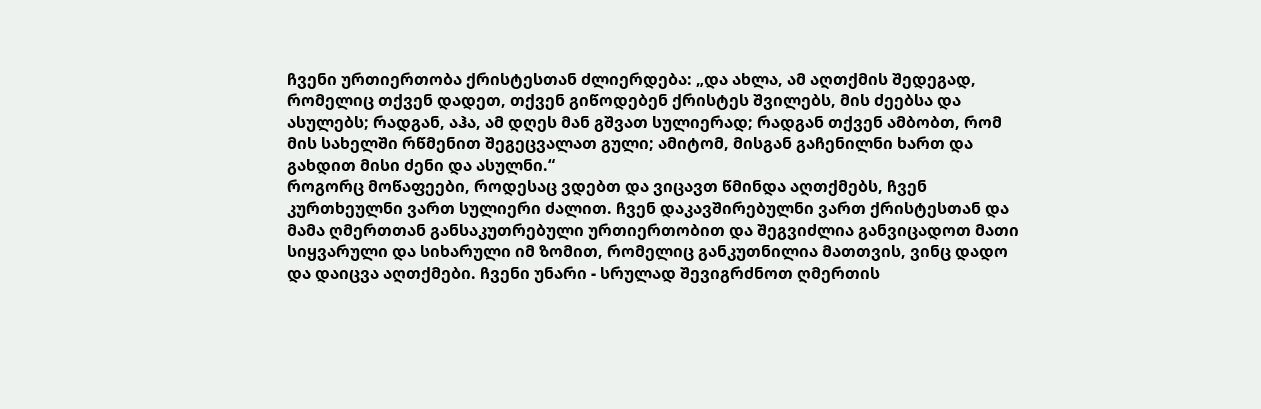ჩვენი ურთიერთობა ქრისტესთან ძლიერდება: „და ახლა, ამ აღთქმის შედეგად, რომელიც თქვენ დადეთ, თქვენ გიწოდებენ ქრისტეს შვილებს, მის ძეებსა და ასულებს; რადგან, აჰა, ამ დღეს მან გშვათ სულიერად; რადგან თქვენ ამბობთ, რომ მის სახელში რწმენით შეგეცვალათ გული; ამიტომ, მისგან გაჩენილნი ხართ და გახდით მისი ძენი და ასულნი.“
როგორც მოწაფეები, როდესაც ვდებთ და ვიცავთ წმინდა აღთქმებს, ჩვენ კურთხეულნი ვართ სულიერი ძალით. ჩვენ დაკავშირებულნი ვართ ქრისტესთან და მამა ღმერთთან განსაკუთრებული ურთიერთობით და შეგვიძლია განვიცადოთ მათი სიყვარული და სიხარული იმ ზომით, რომელიც განკუთნილია მათთვის, ვინც დადო და დაიცვა აღთქმები. ჩვენი უნარი - სრულად შევიგრძნოთ ღმერთის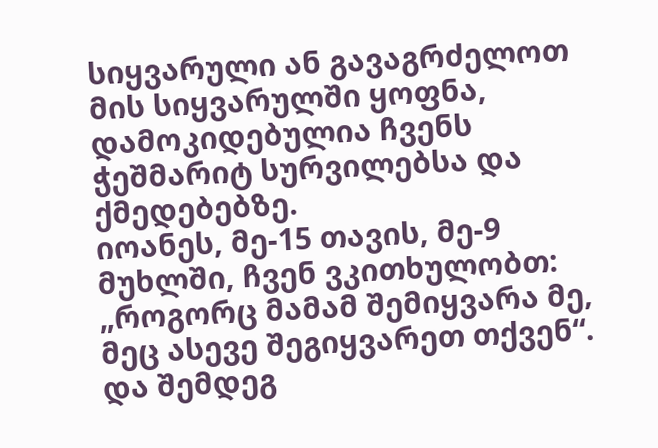სიყვარული ან გავაგრძელოთ მის სიყვარულში ყოფნა, დამოკიდებულია ჩვენს ჭეშმარიტ სურვილებსა და ქმედებებზე.
იოანეს, მე-15 თავის, მე-9 მუხლში, ჩვენ ვკითხულობთ: „როგორც მამამ შემიყვარა მე, მეც ასევე შეგიყვარეთ თქვენ“. და შემდეგ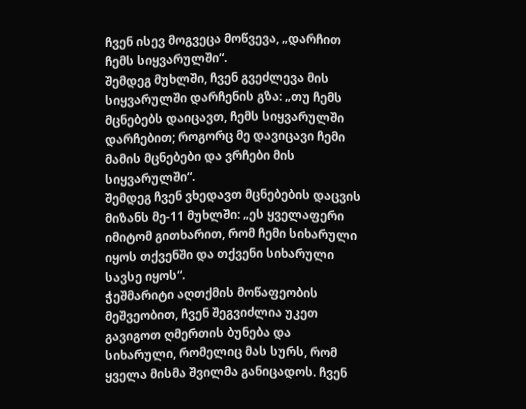ჩვენ ისევ მოგვეცა მოწვევა, „დარჩით ჩემს სიყვარულში“.
შემდეგ მუხლში, ჩვენ გვეძლევა მის სიყვარულში დარჩენის გზა: „თუ ჩემს მცნებებს დაიცავთ, ჩემს სიყვარულში დარჩებით; როგორც მე დავიცავი ჩემი მამის მცნებები და ვრჩები მის სიყვარულში“.
შემდეგ ჩვენ ვხედავთ მცნებების დაცვის მიზანს მე-11 მუხლში: „ეს ყველაფერი იმიტომ გითხარით, რომ ჩემი სიხარული იყოს თქვენში და თქვენი სიხარული სავსე იყოს“.
ჭეშმარიტი აღთქმის მოწაფეობის მეშვეობით, ჩვენ შეგვიძლია უკეთ გავიგოთ ღმერთის ბუნება და სიხარული, რომელიც მას სურს, რომ ყველა მისმა შვილმა განიცადოს. ჩვენ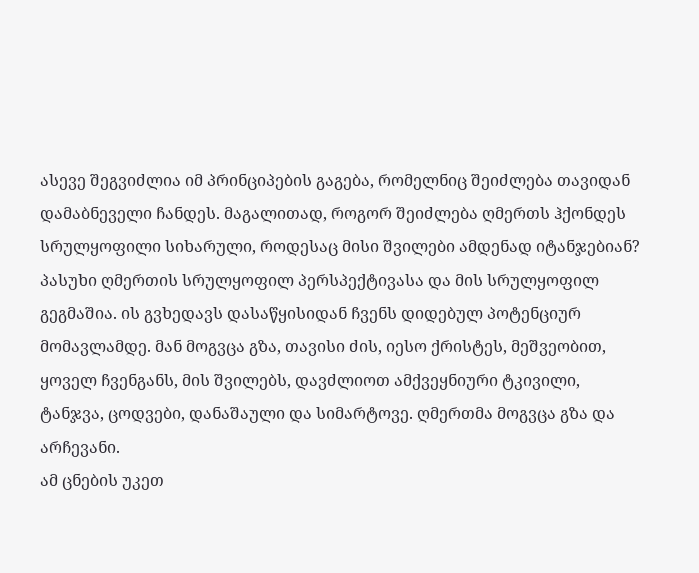ასევე შეგვიძლია იმ პრინციპების გაგება, რომელნიც შეიძლება თავიდან დამაბნეველი ჩანდეს. მაგალითად, როგორ შეიძლება ღმერთს ჰქონდეს სრულყოფილი სიხარული, როდესაც მისი შვილები ამდენად იტანჯებიან? პასუხი ღმერთის სრულყოფილ პერსპექტივასა და მის სრულყოფილ გეგმაშია. ის გვხედავს დასაწყისიდან ჩვენს დიდებულ პოტენციურ მომავლამდე. მან მოგვცა გზა, თავისი ძის, იესო ქრისტეს, მეშვეობით, ყოველ ჩვენგანს, მის შვილებს, დავძლიოთ ამქვეყნიური ტკივილი, ტანჯვა, ცოდვები, დანაშაული და სიმარტოვე. ღმერთმა მოგვცა გზა და არჩევანი.
ამ ცნების უკეთ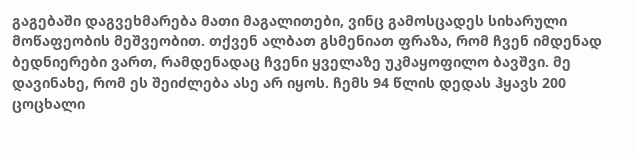გაგებაში დაგვეხმარება მათი მაგალითები, ვინც გამოსცადეს სიხარული მოწაფეობის მეშვეობით. თქვენ ალბათ გსმენიათ ფრაზა, რომ ჩვენ იმდენად ბედნიერები ვართ, რამდენადაც ჩვენი ყველაზე უკმაყოფილო ბავშვი. მე დავინახე, რომ ეს შეიძლება ასე არ იყოს. ჩემს 94 წლის დედას ჰყავს 200 ცოცხალი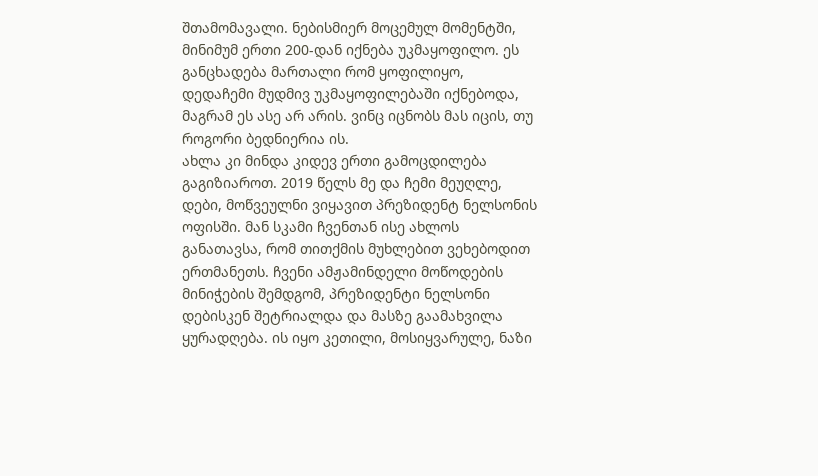შთამომავალი. ნებისმიერ მოცემულ მომენტში, მინიმუმ ერთი 200-დან იქნება უკმაყოფილო. ეს განცხადება მართალი რომ ყოფილიყო, დედაჩემი მუდმივ უკმაყოფილებაში იქნებოდა, მაგრამ ეს ასე არ არის. ვინც იცნობს მას იცის, თუ როგორი ბედნიერია ის.
ახლა კი მინდა კიდევ ერთი გამოცდილება გაგიზიაროთ. 2019 წელს მე და ჩემი მეუღლე, დები, მოწვეულნი ვიყავით პრეზიდენტ ნელსონის ოფისში. მან სკამი ჩვენთან ისე ახლოს განათავსა, რომ თითქმის მუხლებით ვეხებოდით ერთმანეთს. ჩვენი ამჟამინდელი მოწოდების მინიჭების შემდგომ, პრეზიდენტი ნელსონი დებისკენ შეტრიალდა და მასზე გაამახვილა ყურადღება. ის იყო კეთილი, მოსიყვარულე, ნაზი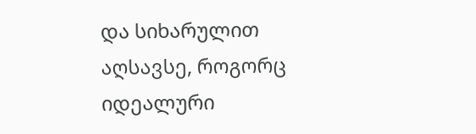და სიხარულით აღსავსე, როგორც იდეალური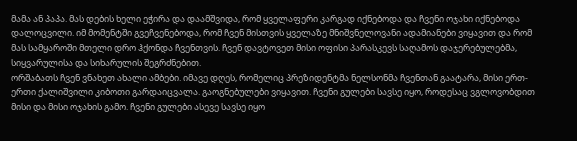მამა ან პაპა. მას დების ხელი ეჭირა და დაამშვიდა, რომ ყველაფერი კარგად იქნებოდა და ჩვენი ოჯახი იქნებოდა დალოცვილი. იმ მომენტში გვეჩვენებოდა, რომ ჩვენ მისთვის ყველაზე მნიშვნელოვანი ადამიანები ვიყავით და რომ მას სამყაროში მთელი დრო ჰქონდა ჩვენთვის. ჩვენ დავტოვეთ მისი ოფისი პარასკევს საღამოს დაჯერებულებმა, სიყვარულისა და სიხარულის შეგრძნებით.
ორშაბათს ჩვენ ვნახეთ ახალი ამბები. იმავე დღეს, რომელიც პრეზიდენტმა ნელსონმა ჩვენთან გაატარა, მისი ერთ-ერთი ქალიშვილი კიბოთი გარდაიცვალა. გაოგნებულები ვიყავით. ჩვენი გულები სავსე იყო, როდესაც ვგლოვობდით მისი და მისი ოჯახის გამო. ჩვენი გულები ასევე სავსე იყო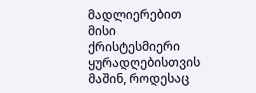მადლიერებით მისი ქრისტესმიერი ყურადღებისთვის მაშინ, როდესაც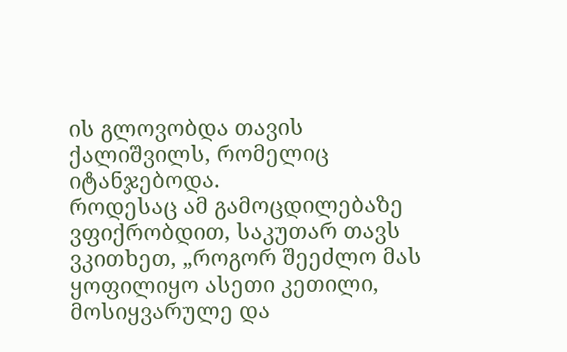ის გლოვობდა თავის ქალიშვილს, რომელიც იტანჯებოდა.
როდესაც ამ გამოცდილებაზე ვფიქრობდით, საკუთარ თავს ვკითხეთ, „როგორ შეეძლო მას ყოფილიყო ასეთი კეთილი, მოსიყვარულე და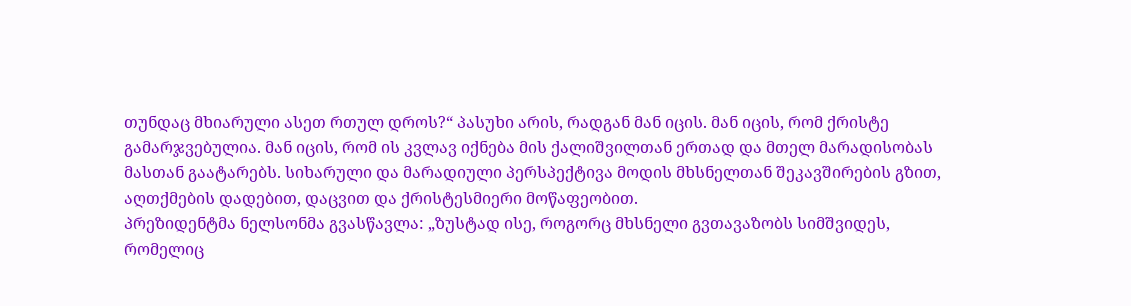თუნდაც მხიარული ასეთ რთულ დროს?“ პასუხი არის, რადგან მან იცის. მან იცის, რომ ქრისტე გამარჯვებულია. მან იცის, რომ ის კვლავ იქნება მის ქალიშვილთან ერთად და მთელ მარადისობას მასთან გაატარებს. სიხარული და მარადიული პერსპექტივა მოდის მხსნელთან შეკავშირების გზით, აღთქმების დადებით, დაცვით და ქრისტესმიერი მოწაფეობით.
პრეზიდენტმა ნელსონმა გვასწავლა: „ზუსტად ისე, როგორც მხსნელი გვთავაზობს სიმშვიდეს, რომელიც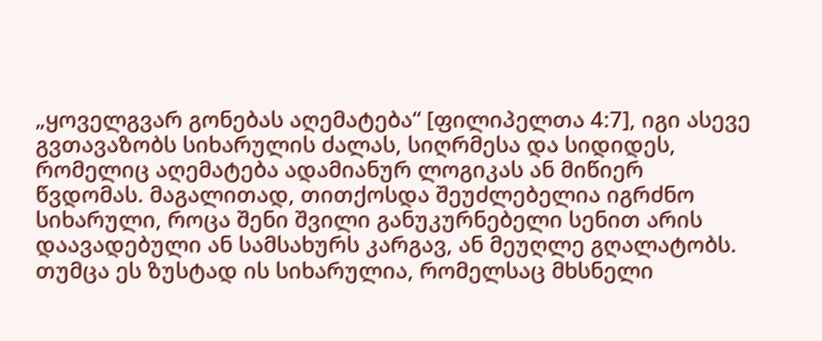„ყოველგვარ გონებას აღემატება“ [ფილიპელთა 4:7], იგი ასევე გვთავაზობს სიხარულის ძალას, სიღრმესა და სიდიდეს, რომელიც აღემატება ადამიანურ ლოგიკას ან მიწიერ წვდომას. მაგალითად, თითქოსდა შეუძლებელია იგრძნო სიხარული, როცა შენი შვილი განუკურნებელი სენით არის დაავადებული ან სამსახურს კარგავ, ან მეუღლე გღალატობს. თუმცა ეს ზუსტად ის სიხარულია, რომელსაც მხსნელი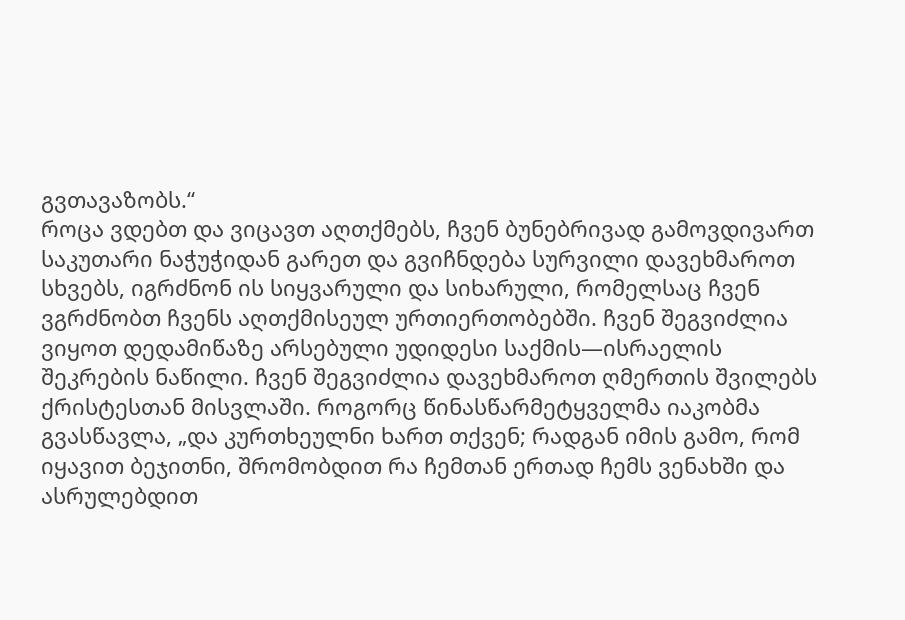გვთავაზობს.“
როცა ვდებთ და ვიცავთ აღთქმებს, ჩვენ ბუნებრივად გამოვდივართ საკუთარი ნაჭუჭიდან გარეთ და გვიჩნდება სურვილი დავეხმაროთ სხვებს, იგრძნონ ის სიყვარული და სიხარული, რომელსაც ჩვენ ვგრძნობთ ჩვენს აღთქმისეულ ურთიერთობებში. ჩვენ შეგვიძლია ვიყოთ დედამიწაზე არსებული უდიდესი საქმის—ისრაელის შეკრების ნაწილი. ჩვენ შეგვიძლია დავეხმაროთ ღმერთის შვილებს ქრისტესთან მისვლაში. როგორც წინასწარმეტყველმა იაკობმა გვასწავლა, „და კურთხეულნი ხართ თქვენ; რადგან იმის გამო, რომ იყავით ბეჯითნი, შრომობდით რა ჩემთან ერთად ჩემს ვენახში და ასრულებდით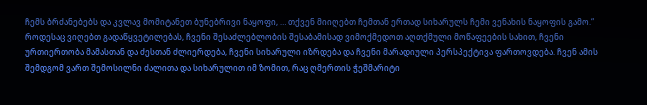ჩემს ბრძანებებს და კვლავ მომიტანეთ ბუნებრივი ნაყოფი, … თქვენ მიიღებთ ჩემთან ერთად სიხარულს ჩემი ვენახის ნაყოფის გამო.“
როდესაც ვიღებთ გადაწყვეტილებას, ჩვენი შესაძლებლობის შესაბამისად ვიმოქმედოთ აღთქმული მოწაფეების სახით, ჩვენი ურთიერთობა მამასთან და ძესთან ძლიერდება, ჩვენი სიხარული იზრდება და ჩვენი მარადიული პერსპექტივა ფართოვდება. ჩვენ ამის შემდგომ ვართ შემოსილნი ძალითა და სიხარულით იმ ზომით, რაც ღმერთის ჭეშმარიტი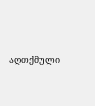აღთქმული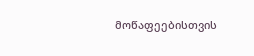მოწაფეებისთვის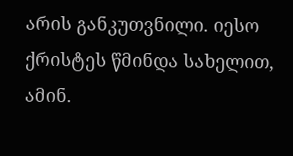არის განკუთვნილი. იესო ქრისტეს წმინდა სახელით, ამინ.